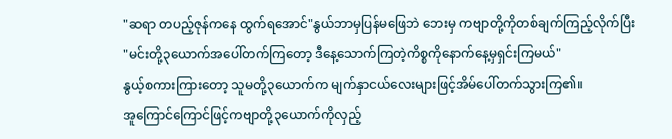"ဆရာ တပည့်ဇုန်ကနေ ထွက်ရအောင်"နွယ်ဘာမှပြန်မဖြေဘဲ ဘေးမှ ကဗျာတို့ကိုတစ်ချက်ကြည့်လိုက်ပြီး
"မင်းတို့၃ယောက်အပေါ်တက်ကြတော့ ဒီနေ့သောက်ကြတဲ့ကိစ္စကိုနောက်နေ့မှရှင်းကြမယ်"
နွယ့်စကားကြားတော့ သူမတို့၃ယောက်က မျက်နှာငယ်လေးများဖြင့်အိမ်ပေါ်တက်သွားကြ၏။
အူကြောင်ကြောင်ဖြင့်ကဗျာတို့၃ယောက်ကိုလှည့်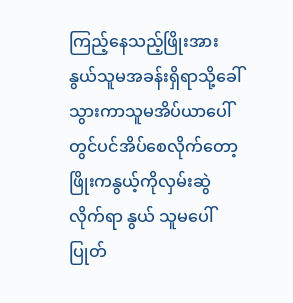ကြည့်နေသည့်ဖြိုးအား နွယ်သူမအခန်းရှိရာသို့ခေါ်သွားကာသူမအိပ်ယာပေါ်တွင်ပင်အိပ်စေလိုက်တော့ ဖြိုးကနွယ့်ကိုလှမ်းဆွဲလိုက်ရာ နွယ် သူမပေါ်ပြုတ်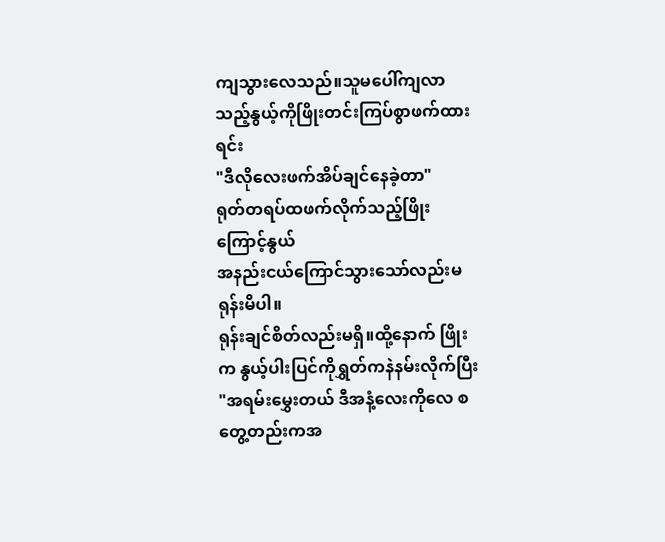ကျသွားလေသည်။သူမပေါ်ကျလာသည့်နွယ့်ကိုဖြိုးတင်းကြပ်စွာဖက်ထားရင်း
"ဒီလိုလေးဖက်အိပ်ချင်နေခဲ့တာ"
ရုတ်တရပ်ထဖက်လိုက်သည့်ဖြိုးကြောင့်နွယ်
အနည်းငယ်ကြောင်သွားသော်လည်းမရုန်းမိပါ။
ရုန်းချင်စိတ်လည်းမရှိ။ထို့နောက် ဖြိုးက နွယ့်ပါးပြင်ကိုရွှတ်ကနဲနမ်းလိုက်ပြီး
"အရမ်းမွှေးတယ် ဒီအနံ့လေးကိုလေ စတွေ့တည်းကအ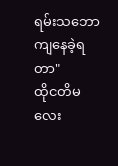ရမ်းသဘောကျနေခဲ့ရတာ"
ထိုငတိမလေး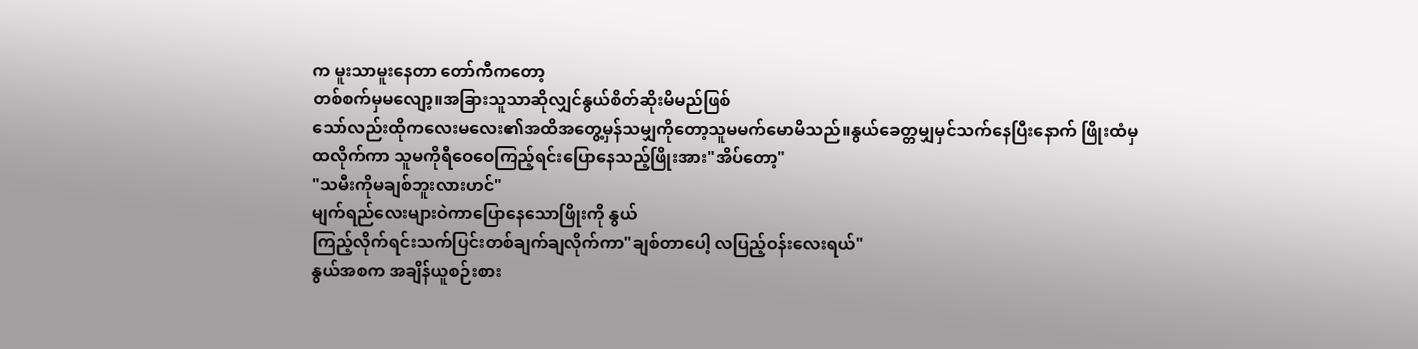က မူးသာမူးနေတာ တော်ကီကတော့
တစ်စက်မှမလျော့။အခြားသူသာဆိုလျှင်နွယ်စိတ်ဆိုးမိမည်ဖြစ်
သော်လည်းထိုကလေးမလေး၏အထိအတွေ့မှန်သမျှကိုတော့သူမမက်မောမိသည်။နွယ်ခေတ္တမျှမှင်သက်နေပြီးနောက် ဖြိုးထံမှ
ထလိုက်ကာ သူမကိုရီဝေဝေကြည့်ရင်းပြောနေသည့်ဖြိုးအား"အိပ်တော့"
"သမီးကိုမချစ်ဘူးလားဟင်"
မျက်ရည်လေးများဝဲကာပြောနေသောဖြိုးကို နွယ်
ကြည့်လိုက်ရင်းသက်ပြင်းတစ်ချက်ချလိုက်ကာ"ချစ်တာပေါ့ လပြည့်ဝန်းလေးရယ်"
နွယ်အစက အချိန်ယူစဉ်းစား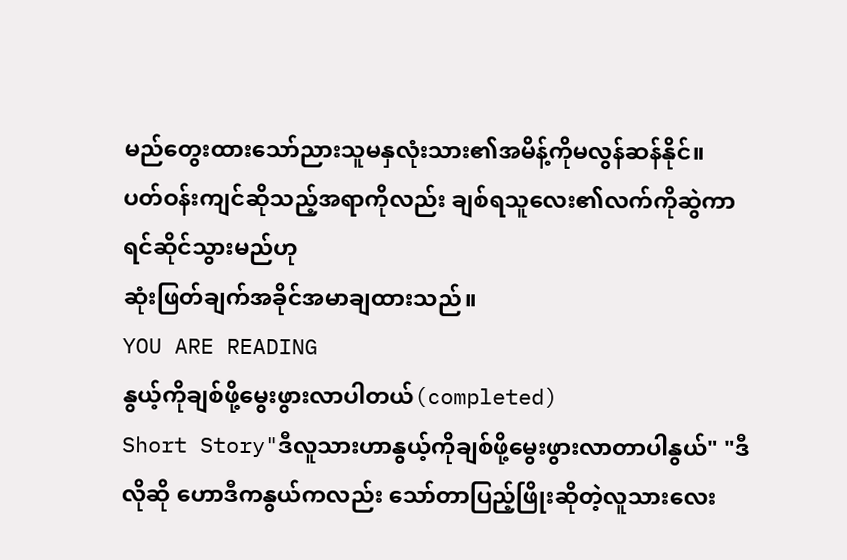မည်တွေးထားသော်ညားသူမနှလုံးသား၏အမိန့်ကိုမလွန်ဆန်နိုင်။
ပတ်ဝန်းကျင်ဆိုသည့်အရာကိုလည်း ချစ်ရသူလေး၏လက်ကိုဆွဲကာရင်ဆိုင်သွားမည်ဟု
ဆုံးဖြတ်ချက်အခိုင်အမာချထားသည်။
YOU ARE READING
နွယ့်ကိုချစ်ဖို့မွေးဖွားလာပါတယ်(completed)
Short Story"ဒီလူသားဟာနွယ့်ကိုချစ်ဖို့မွေးဖွားလာတာပါနွယ်" "ဒီလိုဆို ဟောဒီကနွယ်ကလည်း သော်တာပြည့်ဖြိုးဆိုတဲ့လူသားလေး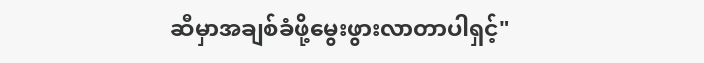ဆီမှာအချစ်ခံဖို့မွေးဖွားလာတာပါရှင့်"